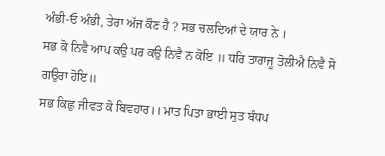ਅੰਭੀ-ਓ ਅੰਭੀ, ਤੇਰਾ ਅੱਜ ਕੌਣ ਹੈ ? ਸਭ ਚਲਦਿਆਂ ਦੇ ਯਾਰ ਨੇ ।
ਸਭ ਕੋ ਨਿਵੈ ਆਪ ਕਉ ਪਰ ਕਉ ਨਿਵੈ ਨ ਕੋਇ ॥ ਧਰਿ ਤਾਰਾਜੂ ਤੋਲੀਐ ਨਿਵੈ ਸੋ ਗਉਰਾ ਹੋਇ॥
ਸਭ ਕਿਛੁ ਜੀਵਤ ਕੋ ਬਿਵਹਾਰ।। ਮਾਤ ਪਿਤਾ ਭਾਈ ਸੁਤ ਬੰਧਪ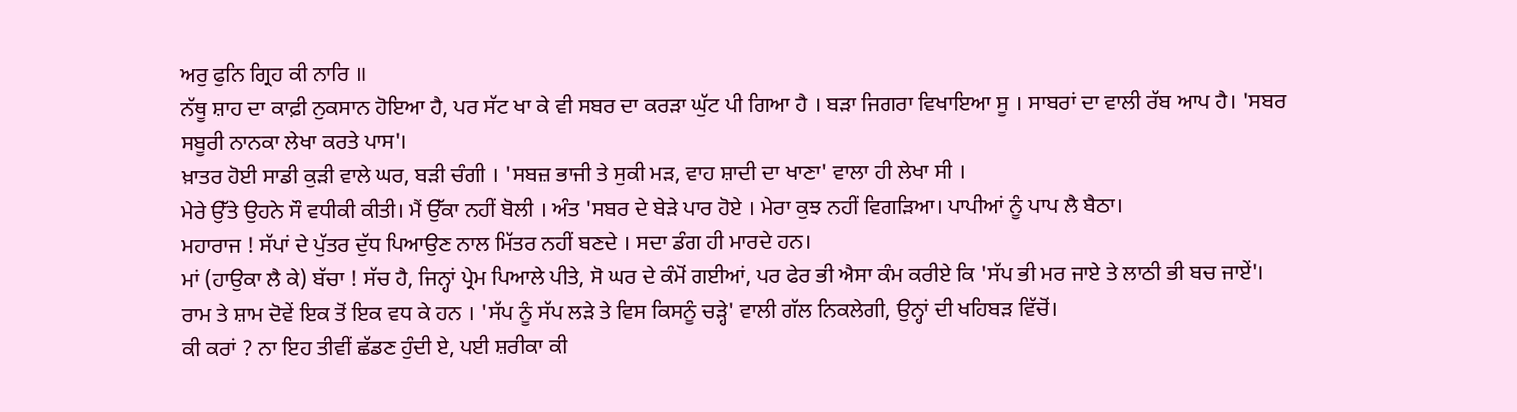ਅਰੁ ਫੁਨਿ ਗ੍ਰਿਹ ਕੀ ਨਾਰਿ ॥
ਨੱਥੂ ਸ਼ਾਹ ਦਾ ਕਾਫ਼ੀ ਨੁਕਸਾਨ ਹੋਇਆ ਹੈ, ਪਰ ਸੱਟ ਖਾ ਕੇ ਵੀ ਸਬਰ ਦਾ ਕਰੜਾ ਘੁੱਟ ਪੀ ਗਿਆ ਹੈ । ਬੜਾ ਜਿਗਰਾ ਵਿਖਾਇਆ ਸੂ । ਸਾਬਰਾਂ ਦਾ ਵਾਲੀ ਰੱਬ ਆਪ ਹੈ। 'ਸਬਰ ਸਬੂਰੀ ਨਾਨਕਾ ਲੇਖਾ ਕਰਤੇ ਪਾਸ'।
ਖ਼ਾਤਰ ਹੋਈ ਸਾਡੀ ਕੁੜੀ ਵਾਲੇ ਘਰ, ਬੜੀ ਚੰਗੀ । 'ਸਬਜ਼ ਭਾਜੀ ਤੇ ਸੁਕੀ ਮੜ, ਵਾਹ ਸ਼ਾਦੀ ਦਾ ਖਾਣਾ' ਵਾਲਾ ਹੀ ਲੇਖਾ ਸੀ ।
ਮੇਰੇ ਉੱਤੇ ਉਹਨੇ ਸੌ ਵਧੀਕੀ ਕੀਤੀ। ਮੈਂ ਉੱਕਾ ਨਹੀਂ ਬੋਲੀ । ਅੰਤ 'ਸਬਰ ਦੇ ਬੇੜੇ ਪਾਰ ਹੋਏ । ਮੇਰਾ ਕੁਝ ਨਹੀਂ ਵਿਗੜਿਆ। ਪਾਪੀਆਂ ਨੂੰ ਪਾਪ ਲੈ ਬੈਠਾ।
ਮਹਾਰਾਜ ! ਸੱਪਾਂ ਦੇ ਪੁੱਤਰ ਦੁੱਧ ਪਿਆਉਣ ਨਾਲ ਮਿੱਤਰ ਨਹੀਂ ਬਣਦੇ । ਸਦਾ ਡੰਗ ਹੀ ਮਾਰਦੇ ਹਨ।
ਮਾਂ (ਹਾਉਕਾ ਲੈ ਕੇ) ਬੱਚਾ ! ਸੱਚ ਹੈ, ਜਿਨ੍ਹਾਂ ਪ੍ਰੇਮ ਪਿਆਲੇ ਪੀਤੇ, ਸੋ ਘਰ ਦੇ ਕੰਮੋਂ ਗਈਆਂ, ਪਰ ਫੇਰ ਭੀ ਐਸਾ ਕੰਮ ਕਰੀਏ ਕਿ 'ਸੱਪ ਭੀ ਮਰ ਜਾਏ ਤੇ ਲਾਠੀ ਭੀ ਬਚ ਜਾਏਂ'।
ਰਾਮ ਤੇ ਸ਼ਾਮ ਦੋਵੇਂ ਇਕ ਤੋਂ ਇਕ ਵਧ ਕੇ ਹਨ । 'ਸੱਪ ਨੂੰ ਸੱਪ ਲੜੇ ਤੇ ਵਿਸ ਕਿਸਨੂੰ ਚੜ੍ਹੇ' ਵਾਲੀ ਗੱਲ ਨਿਕਲੇਗੀ, ਉਨ੍ਹਾਂ ਦੀ ਖਹਿਬੜ ਵਿੱਚੋਂ।
ਕੀ ਕਰਾਂ ? ਨਾ ਇਹ ਤੀਵੀਂ ਛੱਡਣ ਹੁੰਦੀ ਏ, ਪਈ ਸ਼ਰੀਕਾ ਕੀ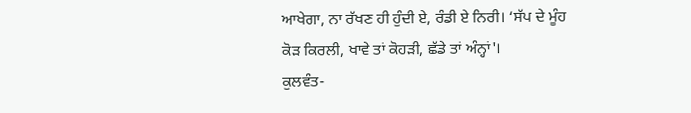ਆਖੇਗਾ, ਨਾ ਰੱਖਣ ਹੀ ਹੁੰਦੀ ਏ, ਰੰਡੀ ਏ ਨਿਰੀ। ‘ਸੱਪ ਦੇ ਮੂੰਹ ਕੋੜ ਕਿਰਲੀ, ਖਾਵੇ ਤਾਂ ਕੋਹੜੀ, ਛੱਡੇ ਤਾਂ ਅੰਨ੍ਹਾਂ'।
ਕੁਲਵੰਤ-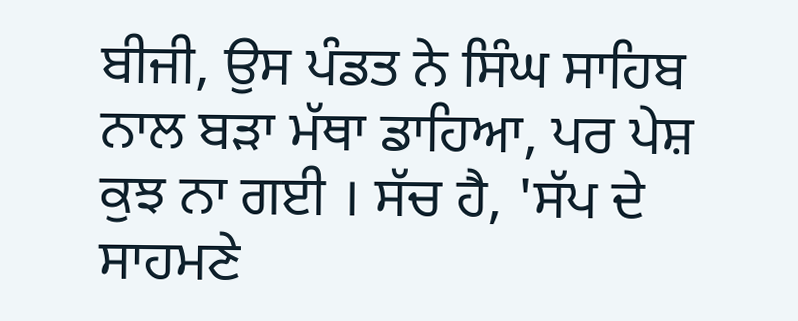ਬੀਜੀ, ਉਸ ਪੰਡਤ ਨੇ ਸਿੰਘ ਸਾਹਿਬ ਨਾਲ ਬੜਾ ਮੱਥਾ ਡਾਹਿਆ, ਪਰ ਪੇਸ਼ ਕੁਝ ਨਾ ਗਈ । ਸੱਚ ਹੈ, 'ਸੱਪ ਦੇ ਸਾਹਮਣੇ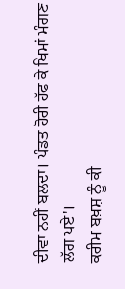ਦੀਵਾ ਨਹੀਂ ਬਲਦਾ। ਪੰਡਤ ਹੋਰੀ ਹੱਫ ਕੇ ਖਿਮਾਂ ਮੰਗਣ ਲੱਗ ਪਏ'।
ਕਰੀਮ ਬਖ਼ਸ਼ ਨੂੰ ਕੀ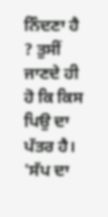ਨਿੰਦਣਾ ਹੈ ? ਤੁਸੀਂ ਜਾਣਦੇ ਹੀ ਹੋ ਕਿ ਕਿਸ ਪਿਉ ਦਾ ਪੱਤਰ ਹੈ। 'ਸੱਪ ਦਾ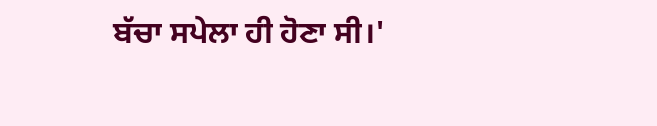ਬੱਚਾ ਸਪੇਲਾ ਹੀ ਹੋਣਾ ਸੀ।'